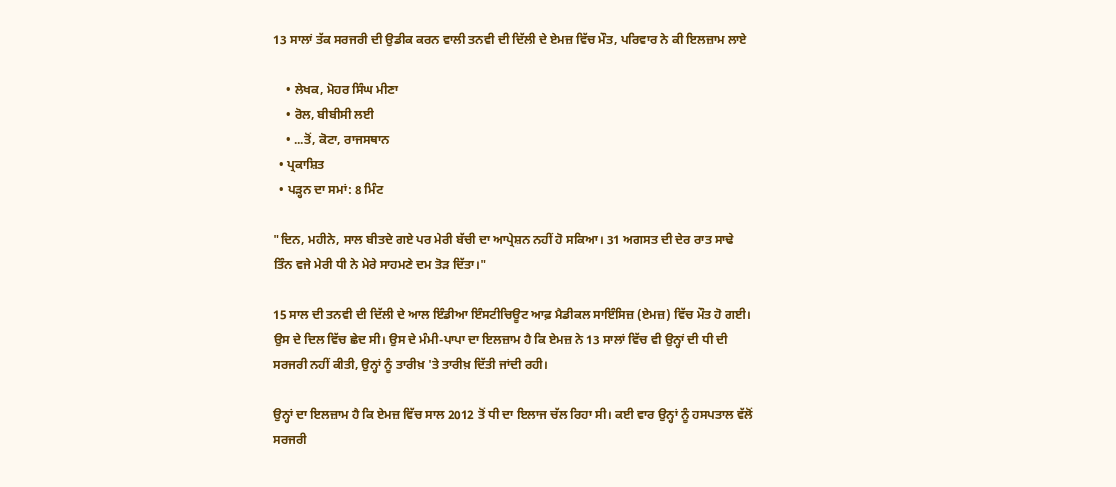13 ਸਾਲਾਂ ਤੱਕ ਸਰਜਰੀ ਦੀ ਉਡੀਕ ਕਰਨ ਵਾਲੀ ਤਨਵੀ ਦੀ ਦਿੱਲੀ ਦੇ ਏਮਜ਼ ਵਿੱਚ ਮੌਤ, ਪਰਿਵਾਰ ਨੇ ਕੀ ਇਲਜ਼ਾਮ ਲਾਏ

    • ਲੇਖਕ, ਮੋਹਰ ਸਿੰਘ ਮੀਣਾ
    • ਰੋਲ, ਬੀਬੀਸੀ ਲਈ
    • ...ਤੋਂ, ਕੋਟਾ, ਰਾਜਸਥਾਨ
  • ਪ੍ਰਕਾਸ਼ਿਤ
  • ਪੜ੍ਹਨ ਦਾ ਸਮਾਂ: 8 ਮਿੰਟ

"ਦਿਨ, ਮਹੀਨੇ, ਸਾਲ ਬੀਤਦੇ ਗਏ ਪਰ ਮੇਰੀ ਬੱਚੀ ਦਾ ਆਪ੍ਰੇਸ਼ਨ ਨਹੀਂ ਹੋ ਸਕਿਆ। 31 ਅਗਸਤ ਦੀ ਦੇਰ ਰਾਤ ਸਾਢੇ ਤਿੰਨ ਵਜੇ ਮੇਰੀ ਧੀ ਨੇ ਮੇਰੇ ਸਾਹਮਣੇ ਦਮ ਤੋੜ ਦਿੱਤਾ।"

15 ਸਾਲ ਦੀ ਤਨਵੀ ਦੀ ਦਿੱਲੀ ਦੇ ਆਲ ਇੰਡੀਆ ਇੰਸਟੀਚਿਊਟ ਆਫ਼ ਮੈਡੀਕਲ ਸਾਇੰਸਿਜ਼ (ਏਮਜ਼) ਵਿੱਚ ਮੌਤ ਹੋ ਗਈ। ਉਸ ਦੇ ਦਿਲ ਵਿੱਚ ਛੇਦ ਸੀ। ਉਸ ਦੇ ਮੰਮੀ-ਪਾਪਾ ਦਾ ਇਲਜ਼ਾਮ ਹੈ ਕਿ ਏਮਜ਼ ਨੇ 13 ਸਾਲਾਂ ਵਿੱਚ ਵੀ ਉਨ੍ਹਾਂ ਦੀ ਧੀ ਦੀ ਸਰਜਰੀ ਨਹੀਂ ਕੀਤੀ, ਉਨ੍ਹਾਂ ਨੂੰ ਤਾਰੀਖ਼ 'ਤੇ ਤਾਰੀਖ਼ ਦਿੱਤੀ ਜਾਂਦੀ ਰਹੀ।

ਉਨ੍ਹਾਂ ਦਾ ਇਲਜ਼ਾਮ ਹੈ ਕਿ ਏਮਜ਼ ਵਿੱਚ ਸਾਲ 2012 ਤੋਂ ਧੀ ਦਾ ਇਲਾਜ ਚੱਲ ਰਿਹਾ ਸੀ। ਕਈ ਵਾਰ ਉਨ੍ਹਾਂ ਨੂੰ ਹਸਪਤਾਲ ਵੱਲੋਂ ਸਰਜਰੀ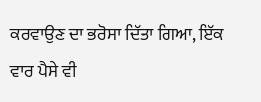ਕਰਵਾਉਣ ਦਾ ਭਰੋਸਾ ਦਿੱਤਾ ਗਿਆ, ਇੱਕ ਵਾਰ ਪੈਸੇ ਵੀ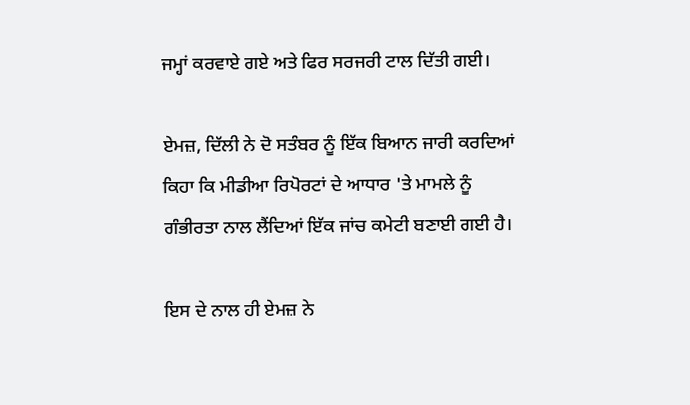ਜਮ੍ਹਾਂ ਕਰਵਾਏ ਗਏ ਅਤੇ ਫਿਰ ਸਰਜਰੀ ਟਾਲ ਦਿੱਤੀ ਗਈ।

ਏਮਜ਼, ਦਿੱਲੀ ਨੇ ਦੋ ਸਤੰਬਰ ਨੂੰ ਇੱਕ ਬਿਆਨ ਜਾਰੀ ਕਰਦਿਆਂ ਕਿਹਾ ਕਿ ਮੀਡੀਆ ਰਿਪੋਰਟਾਂ ਦੇ ਆਧਾਰ 'ਤੇ ਮਾਮਲੇ ਨੂੰ ਗੰਭੀਰਤਾ ਨਾਲ ਲੈਂਦਿਆਂ ਇੱਕ ਜਾਂਚ ਕਮੇਟੀ ਬਣਾਈ ਗਈ ਹੈ।

ਇਸ ਦੇ ਨਾਲ ਹੀ ਏਮਜ਼ ਨੇ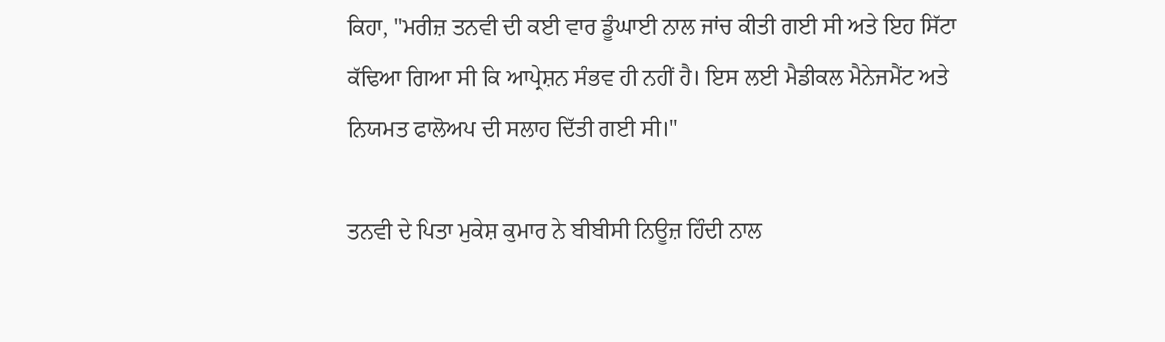ਕਿਹਾ, "ਮਰੀਜ਼ ਤਨਵੀ ਦੀ ਕਈ ਵਾਰ ਡੂੰਘਾਈ ਨਾਲ ਜਾਂਚ ਕੀਤੀ ਗਈ ਸੀ ਅਤੇ ਇਹ ਸਿੱਟਾ ਕੱਢਿਆ ਗਿਆ ਸੀ ਕਿ ਆਪ੍ਰੇਸ਼ਨ ਸੰਭਵ ਹੀ ਨਹੀਂ ਹੈ। ਇਸ ਲਈ ਮੈਡੀਕਲ ਮੈਨੇਜਮੈਂਟ ਅਤੇ ਨਿਯਮਤ ਫਾਲੋਅਪ ਦੀ ਸਲਾਹ ਦਿੱਤੀ ਗਈ ਸੀ।"

ਤਨਵੀ ਦੇ ਪਿਤਾ ਮੁਕੇਸ਼ ਕੁਮਾਰ ਨੇ ਬੀਬੀਸੀ ਨਿਊਜ਼ ਹਿੰਦੀ ਨਾਲ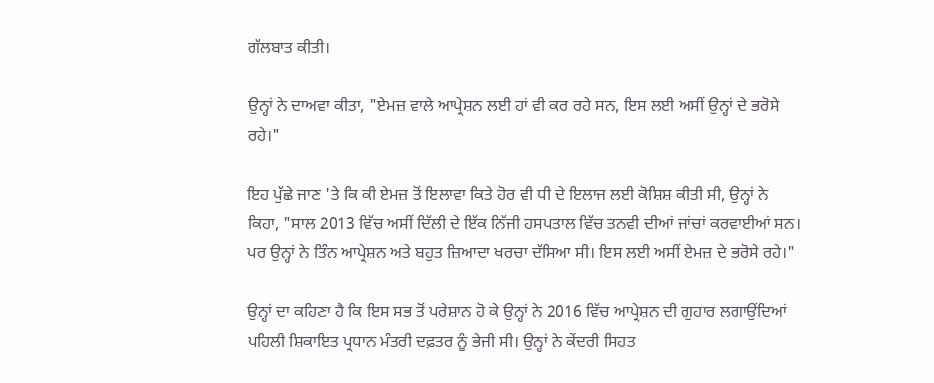ਗੱਲਬਾਤ ਕੀਤੀ।

ਉਨ੍ਹਾਂ ਨੇ ਦਾਅਵਾ ਕੀਤਾ, "ਏਮਜ਼ ਵਾਲੇ ਆਪ੍ਰੇਸ਼ਨ ਲਈ ਹਾਂ ਵੀ ਕਰ ਰਹੇ ਸਨ, ਇਸ ਲਈ ਅਸੀਂ ਉਨ੍ਹਾਂ ਦੇ ਭਰੋਸੇ ਰਹੇ।"

ਇਹ ਪੁੱਛੇ ਜਾਣ 'ਤੇ ਕਿ ਕੀ ਏਮਜ਼ ਤੋਂ ਇਲਾਵਾ ਕਿਤੇ ਹੋਰ ਵੀ ਧੀ ਦੇ ਇਲਾਜ ਲਈ ਕੋਸ਼ਿਸ਼ ਕੀਤੀ ਸੀ, ਉਨ੍ਹਾਂ ਨੇ ਕਿਹਾ, "ਸਾਲ 2013 ਵਿੱਚ ਅਸੀਂ ਦਿੱਲੀ ਦੇ ਇੱਕ ਨਿੱਜੀ ਹਸਪਤਾਲ ਵਿੱਚ ਤਨਵੀ ਦੀਆਂ ਜਾਂਚਾਂ ਕਰਵਾਈਆਂ ਸਨ। ਪਰ ਉਨ੍ਹਾਂ ਨੇ ਤਿੰਨ ਆਪ੍ਰੇਸ਼ਨ ਅਤੇ ਬਹੁਤ ਜ਼ਿਆਦਾ ਖਰਚਾ ਦੱਸਿਆ ਸੀ। ਇਸ ਲਈ ਅਸੀਂ ਏਮਜ਼ ਦੇ ਭਰੋਸੇ ਰਹੇ।"

ਉਨ੍ਹਾਂ ਦਾ ਕਹਿਣਾ ਹੈ ਕਿ ਇਸ ਸਭ ਤੋਂ ਪਰੇਸ਼ਾਨ ਹੋ ਕੇ ਉਨ੍ਹਾਂ ਨੇ 2016 ਵਿੱਚ ਆਪ੍ਰੇਸ਼ਨ ਦੀ ਗੁਹਾਰ ਲਗਾਉਂਦਿਆਂ ਪਹਿਲੀ ਸ਼ਿਕਾਇਤ ਪ੍ਰਧਾਨ ਮੰਤਰੀ ਦਫ਼ਤਰ ਨੂੰ ਭੇਜੀ ਸੀ। ਉਨ੍ਹਾਂ ਨੇ ਕੇਂਦਰੀ ਸਿਹਤ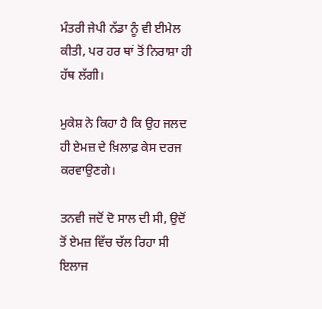ਮੰਤਰੀ ਜੇਪੀ ਨੱਡਾ ਨੂੰ ਵੀ ਈਮੇਲ ਕੀਤੀ, ਪਰ ਹਰ ਥਾਂ ਤੋਂ ਨਿਰਾਸ਼ਾ ਹੀ ਹੱਥ ਲੱਗੀ।

ਮੁਕੇਸ਼ ਨੇ ਕਿਹਾ ਹੈ ਕਿ ਉਹ ਜਲਦ ਹੀ ਏਮਜ਼ ਦੇ ਖ਼ਿਲਾਫ਼ ਕੇਸ ਦਰਜ ਕਰਵਾਉਣਗੇ।

ਤਨਵੀ ਜਦੋਂ ਦੋ ਸਾਲ ਦੀ ਸੀ, ਉਦੋਂ ਤੋਂ ਏਮਜ਼ ਵਿੱਚ ਚੱਲ ਰਿਹਾ ਸੀ ਇਲਾਜ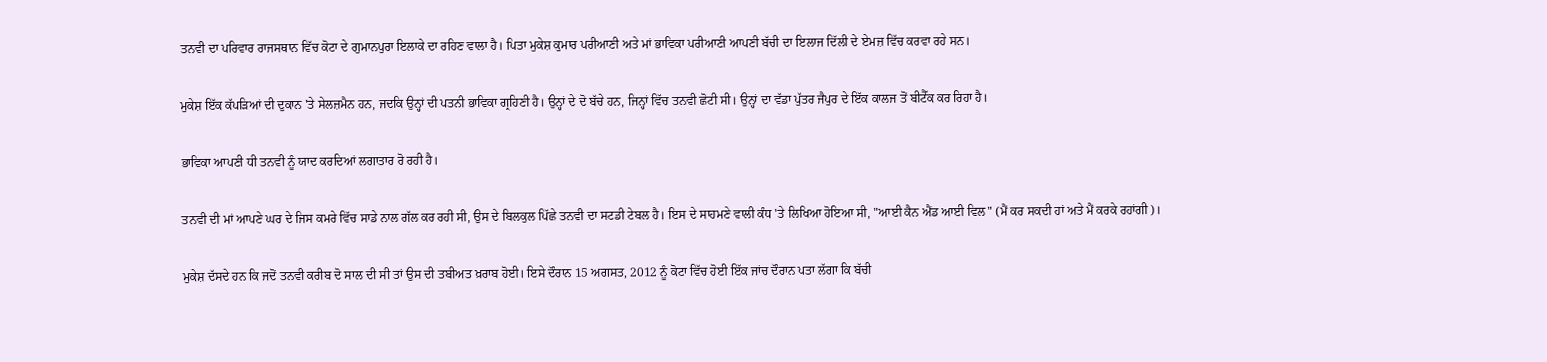ਤਨਵੀ ਦਾ ਪਰਿਵਾਰ ਰਾਜਸਥਾਨ ਵਿੱਚ ਕੋਟਾ ਦੇ ਗੁਮਾਨਪੁਰਾ ਇਲਾਕੇ ਦਾ ਰਹਿਣ ਵਾਲਾ ਹੈ। ਪਿਤਾ ਮੁਕੇਸ਼ ਕੁਮਾਰ ਪਰੀਆਣੀ ਅਤੇ ਮਾਂ ਭਾਵਿਕਾ ਪਰੀਆਣੀ ਆਪਣੀ ਬੱਚੀ ਦਾ ਇਲਾਜ ਦਿੱਲੀ ਦੇ ਏਮਜ਼ ਵਿੱਚ ਕਰਵਾ ਰਹੇ ਸਨ।

ਮੁਕੇਸ਼ ਇੱਕ ਕੱਪੜਿਆਂ ਦੀ ਦੁਕਾਨ 'ਤੇ ਸੇਲਜ਼ਮੈਨ ਹਨ, ਜਦਕਿ ਉਨ੍ਹਾਂ ਦੀ ਪਤਨੀ ਭਾਵਿਕਾ ਗ੍ਰਹਿਣੀ ਹੈ। ਉਨ੍ਹਾਂ ਦੇ ਦੋ ਬੱਚੇ ਹਨ, ਜਿਨ੍ਹਾਂ ਵਿੱਚ ਤਨਵੀ ਛੋਟੀ ਸੀ। ਉਨ੍ਹਾਂ ਦਾ ਵੱਡਾ ਪੁੱਤਰ ਜੈਪੁਰ ਦੇ ਇੱਕ ਕਾਲਜ ਤੋਂ ਬੀਟੈੱਕ ਕਰ ਰਿਹਾ ਹੈ।

ਭਾਵਿਕਾ ਆਪਣੀ ਧੀ ਤਨਵੀ ਨੂੰ ਯਾਦ ਕਰਦਿਆਂ ਲਗਾਤਾਰ ਰੋ ਰਹੀ ਹੈ।

ਤਨਵੀ ਦੀ ਮਾਂ ਆਪਣੇ ਘਰ ਦੇ ਜਿਸ ਕਮਰੇ ਵਿੱਚ ਸਾਡੇ ਨਾਲ ਗੱਲ ਕਰ ਰਹੀ ਸੀ, ਉਸ ਦੇ ਬਿਲਕੁਲ ਪਿੱਛੇ ਤਨਵੀ ਦਾ ਸਟਡੀ ਟੇਬਲ ਹੈ। ਇਸ ਦੇ ਸਾਹਮਣੇ ਵਾਲੀ ਕੰਧ 'ਤੇ ਲਿਖਿਆ ਹੋਇਆ ਸੀ, "ਆਈ ਕੈਨ ਐਂਡ ਆਈ ਵਿਲ" (ਮੈਂ ਕਰ ਸਕਦੀ ਹਾਂ ਅਤੇ ਮੈਂ ਕਰਕੇ ਰਹਾਂਗੀ)।

ਮੁਕੇਸ਼ ਦੱਸਦੇ ਹਨ ਕਿ ਜਦੋਂ ਤਨਵੀ ਕਰੀਬ ਦੋ ਸਾਲ ਦੀ ਸੀ ਤਾਂ ਉਸ ਦੀ ਤਬੀਅਤ ਖ਼ਰਾਬ ਹੋਈ। ਇਸੇ ਦੌਰਾਨ 15 ਅਗਸਤ, 2012 ਨੂੰ ਕੋਟਾ ਵਿੱਚ ਹੋਈ ਇੱਕ ਜਾਂਚ ਦੌਰਾਨ ਪਤਾ ਲੱਗਾ ਕਿ ਬੱਚੀ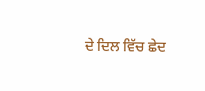ਦੇ ਦਿਲ ਵਿੱਚ ਛੇਦ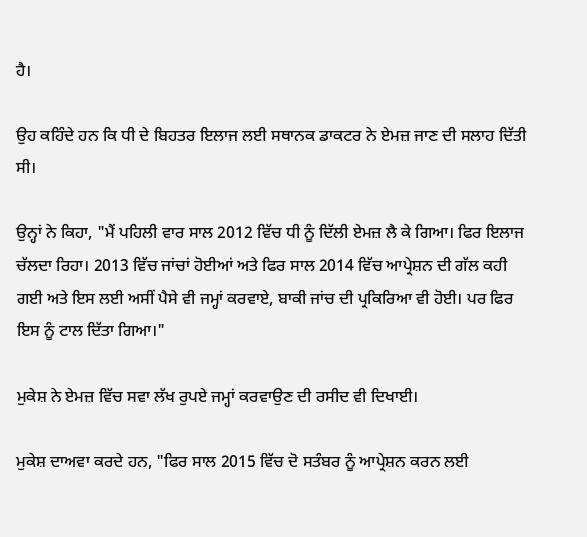ਹੈ।

ਉਹ ਕਹਿੰਦੇ ਹਨ ਕਿ ਧੀ ਦੇ ਬਿਹਤਰ ਇਲਾਜ ਲਈ ਸਥਾਨਕ ਡਾਕਟਰ ਨੇ ਏਮਜ਼ ਜਾਣ ਦੀ ਸਲਾਹ ਦਿੱਤੀ ਸੀ।

ਉਨ੍ਹਾਂ ਨੇ ਕਿਹਾ, "ਮੈਂ ਪਹਿਲੀ ਵਾਰ ਸਾਲ 2012 ਵਿੱਚ ਧੀ ਨੂੰ ਦਿੱਲੀ ਏਮਜ਼ ਲੈ ਕੇ ਗਿਆ। ਫਿਰ ਇਲਾਜ ਚੱਲਦਾ ਰਿਹਾ। 2013 ਵਿੱਚ ਜਾਂਚਾਂ ਹੋਈਆਂ ਅਤੇ ਫਿਰ ਸਾਲ 2014 ਵਿੱਚ ਆਪ੍ਰੇਸ਼ਨ ਦੀ ਗੱਲ ਕਹੀ ਗਈ ਅਤੇ ਇਸ ਲਈ ਅਸੀਂ ਪੈਸੇ ਵੀ ਜਮ੍ਹਾਂ ਕਰਵਾਏ, ਬਾਕੀ ਜਾਂਚ ਦੀ ਪ੍ਰਕਿਰਿਆ ਵੀ ਹੋਈ। ਪਰ ਫਿਰ ਇਸ ਨੂੰ ਟਾਲ ਦਿੱਤਾ ਗਿਆ।"

ਮੁਕੇਸ਼ ਨੇ ਏਮਜ਼ ਵਿੱਚ ਸਵਾ ਲੱਖ ਰੁਪਏ ਜਮ੍ਹਾਂ ਕਰਵਾਉਣ ਦੀ ਰਸੀਦ ਵੀ ਦਿਖਾਈ।

ਮੁਕੇਸ਼ ਦਾਅਵਾ ਕਰਦੇ ਹਨ, "ਫਿਰ ਸਾਲ 2015 ਵਿੱਚ ਦੋ ਸਤੰਬਰ ਨੂੰ ਆਪ੍ਰੇਸ਼ਨ ਕਰਨ ਲਈ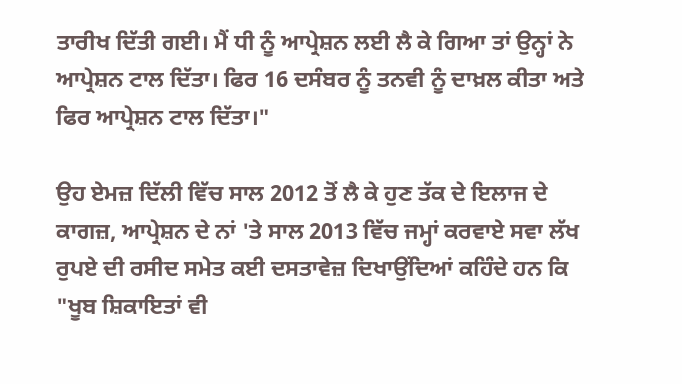ਤਾਰੀਖ ਦਿੱਤੀ ਗਈ। ਮੈਂ ਧੀ ਨੂੰ ਆਪ੍ਰੇਸ਼ਨ ਲਈ ਲੈ ਕੇ ਗਿਆ ਤਾਂ ਉਨ੍ਹਾਂ ਨੇ ਆਪ੍ਰੇਸ਼ਨ ਟਾਲ ਦਿੱਤਾ। ਫਿਰ 16 ਦਸੰਬਰ ਨੂੰ ਤਨਵੀ ਨੂੰ ਦਾਖ਼ਲ ਕੀਤਾ ਅਤੇ ਫਿਰ ਆਪ੍ਰੇਸ਼ਨ ਟਾਲ ਦਿੱਤਾ।"

ਉਹ ਏਮਜ਼ ਦਿੱਲੀ ਵਿੱਚ ਸਾਲ 2012 ਤੋਂ ਲੈ ਕੇ ਹੁਣ ਤੱਕ ਦੇ ਇਲਾਜ ਦੇ ਕਾਗਜ਼, ਆਪ੍ਰੇਸ਼ਨ ਦੇ ਨਾਂ 'ਤੇ ਸਾਲ 2013 ਵਿੱਚ ਜਮ੍ਹਾਂ ਕਰਵਾਏ ਸਵਾ ਲੱਖ ਰੁਪਏ ਦੀ ਰਸੀਦ ਸਮੇਤ ਕਈ ਦਸਤਾਵੇਜ਼ ਦਿਖਾਉਂਦਿਆਂ ਕਹਿੰਦੇ ਹਨ ਕਿ "ਖੂਬ ਸ਼ਿਕਾਇਤਾਂ ਵੀ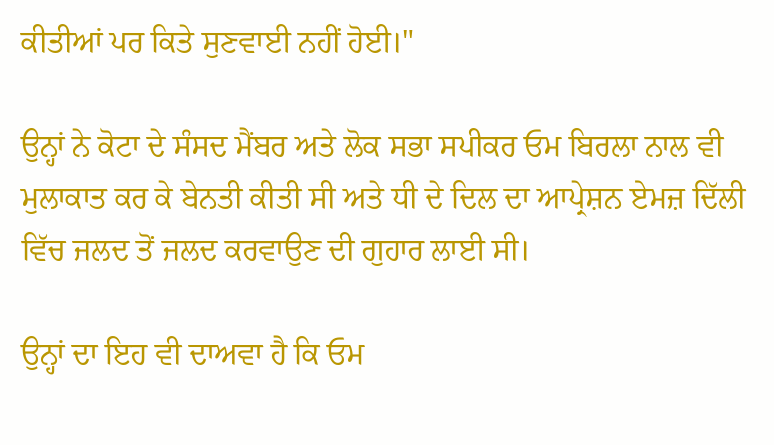ਕੀਤੀਆਂ ਪਰ ਕਿਤੇ ਸੁਣਵਾਈ ਨਹੀਂ ਹੋਈ।"

ਉਨ੍ਹਾਂ ਨੇ ਕੋਟਾ ਦੇ ਸੰਸਦ ਮੈਂਬਰ ਅਤੇ ਲੋਕ ਸਭਾ ਸਪੀਕਰ ਓਮ ਬਿਰਲਾ ਨਾਲ ਵੀ ਮੁਲਾਕਾਤ ਕਰ ਕੇ ਬੇਨਤੀ ਕੀਤੀ ਸੀ ਅਤੇ ਧੀ ਦੇ ਦਿਲ ਦਾ ਆਪ੍ਰੇਸ਼ਨ ਏਮਜ਼ ਦਿੱਲੀ ਵਿੱਚ ਜਲਦ ਤੋਂ ਜਲਦ ਕਰਵਾਉਣ ਦੀ ਗੁਹਾਰ ਲਾਈ ਸੀ।

ਉਨ੍ਹਾਂ ਦਾ ਇਹ ਵੀ ਦਾਅਵਾ ਹੈ ਕਿ ਓਮ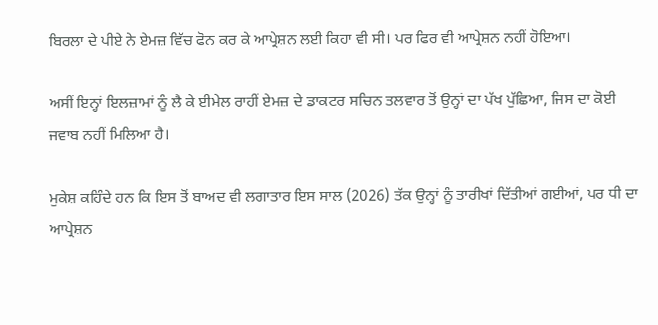ਬਿਰਲਾ ਦੇ ਪੀਏ ਨੇ ਏਮਜ਼ ਵਿੱਚ ਫੋਨ ਕਰ ਕੇ ਆਪ੍ਰੇਸ਼ਨ ਲਈ ਕਿਹਾ ਵੀ ਸੀ। ਪਰ ਫਿਰ ਵੀ ਆਪ੍ਰੇਸ਼ਨ ਨਹੀਂ ਹੋਇਆ।

ਅਸੀਂ ਇਨ੍ਹਾਂ ਇਲਜ਼ਾਮਾਂ ਨੂੰ ਲੈ ਕੇ ਈਮੇਲ ਰਾਹੀਂ ਏਮਜ਼ ਦੇ ਡਾਕਟਰ ਸਚਿਨ ਤਲਵਾਰ ਤੋਂ ਉਨ੍ਹਾਂ ਦਾ ਪੱਖ ਪੁੱਛਿਆ, ਜਿਸ ਦਾ ਕੋਈ ਜਵਾਬ ਨਹੀਂ ਮਿਲਿਆ ਹੈ।

ਮੁਕੇਸ਼ ਕਹਿੰਦੇ ਹਨ ਕਿ ਇਸ ਤੋਂ ਬਾਅਦ ਵੀ ਲਗਾਤਾਰ ਇਸ ਸਾਲ (2026) ਤੱਕ ਉਨ੍ਹਾਂ ਨੂੰ ਤਾਰੀਖਾਂ ਦਿੱਤੀਆਂ ਗਈਆਂ, ਪਰ ਧੀ ਦਾ ਆਪ੍ਰੇਸ਼ਨ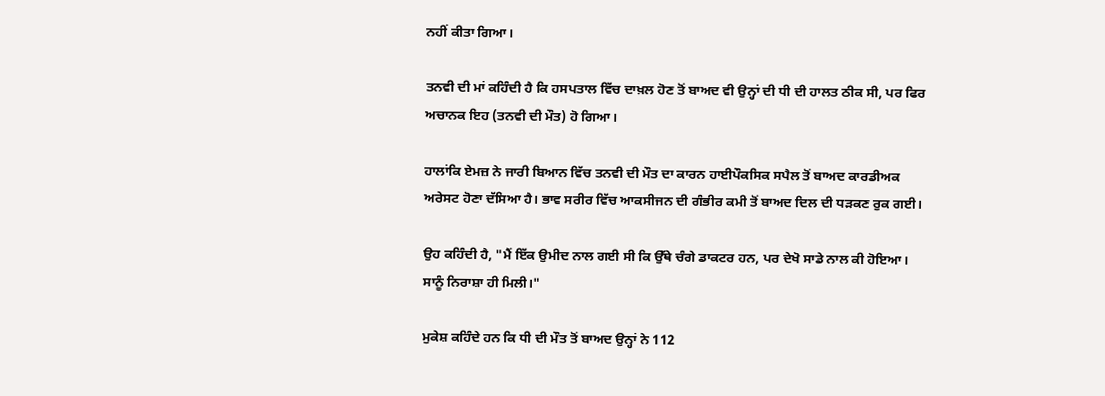ਨਹੀਂ ਕੀਤਾ ਗਿਆ।

ਤਨਵੀ ਦੀ ਮਾਂ ਕਹਿੰਦੀ ਹੈ ਕਿ ਹਸਪਤਾਲ ਵਿੱਚ ਦਾਖ਼ਲ ਹੋਣ ਤੋਂ ਬਾਅਦ ਵੀ ਉਨ੍ਹਾਂ ਦੀ ਧੀ ਦੀ ਹਾਲਤ ਠੀਕ ਸੀ, ਪਰ ਫਿਰ ਅਚਾਨਕ ਇਹ (ਤਨਵੀ ਦੀ ਮੌਤ) ਹੋ ਗਿਆ।

ਹਾਲਾਂਕਿ ਏਮਜ਼ ਨੇ ਜਾਰੀ ਬਿਆਨ ਵਿੱਚ ਤਨਵੀ ਦੀ ਮੌਤ ਦਾ ਕਾਰਨ ਹਾਈਪੌਕਸਿਕ ਸਪੈਲ ਤੋਂ ਬਾਅਦ ਕਾਰਡੀਅਕ ਅਰੇਸਟ ਹੋਣਾ ਦੱਸਿਆ ਹੈ। ਭਾਵ ਸਰੀਰ ਵਿੱਚ ਆਕਸੀਜਨ ਦੀ ਗੰਭੀਰ ਕਮੀ ਤੋਂ ਬਾਅਦ ਦਿਲ ਦੀ ਧੜਕਣ ਰੁਕ ਗਈ।

ਉਹ ਕਹਿੰਦੀ ਹੈ, "ਮੈਂ ਇੱਕ ਉਮੀਦ ਨਾਲ ਗਈ ਸੀ ਕਿ ਉੱਥੇ ਚੰਗੇ ਡਾਕਟਰ ਹਨ, ਪਰ ਦੇਖੋ ਸਾਡੇ ਨਾਲ ਕੀ ਹੋਇਆ। ਸਾਨੂੰ ਨਿਰਾਸ਼ਾ ਹੀ ਮਿਲੀ।"

ਮੁਕੇਸ਼ ਕਹਿੰਦੇ ਹਨ ਕਿ ਧੀ ਦੀ ਮੌਤ ਤੋਂ ਬਾਅਦ ਉਨ੍ਹਾਂ ਨੇ 112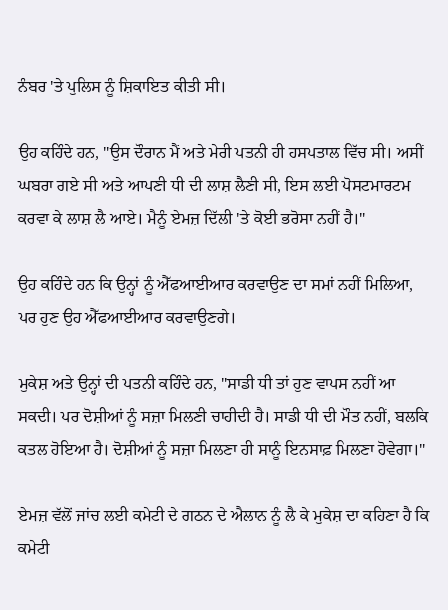ਨੰਬਰ 'ਤੇ ਪੁਲਿਸ ਨੂੰ ਸ਼ਿਕਾਇਤ ਕੀਤੀ ਸੀ।

ਉਹ ਕਹਿੰਦੇ ਹਨ, "ਉਸ ਦੌਰਾਨ ਮੈਂ ਅਤੇ ਮੇਰੀ ਪਤਨੀ ਹੀ ਹਸਪਤਾਲ ਵਿੱਚ ਸੀ। ਅਸੀਂ ਘਬਰਾ ਗਏ ਸੀ ਅਤੇ ਆਪਣੀ ਧੀ ਦੀ ਲਾਸ਼ ਲੈਣੀ ਸੀ, ਇਸ ਲਈ ਪੋਸਟਮਾਰਟਮ ਕਰਵਾ ਕੇ ਲਾਸ਼ ਲੈ ਆਏ। ਮੈਨੂੰ ਏਮਜ਼ ਦਿੱਲੀ 'ਤੇ ਕੋਈ ਭਰੋਸਾ ਨਹੀਂ ਹੈ।"

ਉਹ ਕਹਿੰਦੇ ਹਨ ਕਿ ਉਨ੍ਹਾਂ ਨੂੰ ਐੱਫਆਈਆਰ ਕਰਵਾਉਣ ਦਾ ਸਮਾਂ ਨਹੀਂ ਮਿਲਿਆ, ਪਰ ਹੁਣ ਉਹ ਐੱਫਆਈਆਰ ਕਰਵਾਉਣਗੇ।

ਮੁਕੇਸ਼ ਅਤੇ ਉਨ੍ਹਾਂ ਦੀ ਪਤਨੀ ਕਹਿੰਦੇ ਹਨ, "ਸਾਡੀ ਧੀ ਤਾਂ ਹੁਣ ਵਾਪਸ ਨਹੀਂ ਆ ਸਕਦੀ। ਪਰ ਦੋਸ਼ੀਆਂ ਨੂੰ ਸਜ਼ਾ ਮਿਲਣੀ ਚਾਹੀਦੀ ਹੈ। ਸਾਡੀ ਧੀ ਦੀ ਮੌਤ ਨਹੀਂ, ਬਲਕਿ ਕਤਲ ਹੋਇਆ ਹੈ। ਦੋਸ਼ੀਆਂ ਨੂੰ ਸਜ਼ਾ ਮਿਲਣਾ ਹੀ ਸਾਨੂੰ ਇਨਸਾਫ਼ ਮਿਲਣਾ ਹੋਵੇਗਾ।"

ਏਮਜ਼ ਵੱਲੋਂ ਜਾਂਚ ਲਈ ਕਮੇਟੀ ਦੇ ਗਠਨ ਦੇ ਐਲਾਨ ਨੂੰ ਲੈ ਕੇ ਮੁਕੇਸ਼ ਦਾ ਕਹਿਣਾ ਹੈ ਕਿ ਕਮੇਟੀ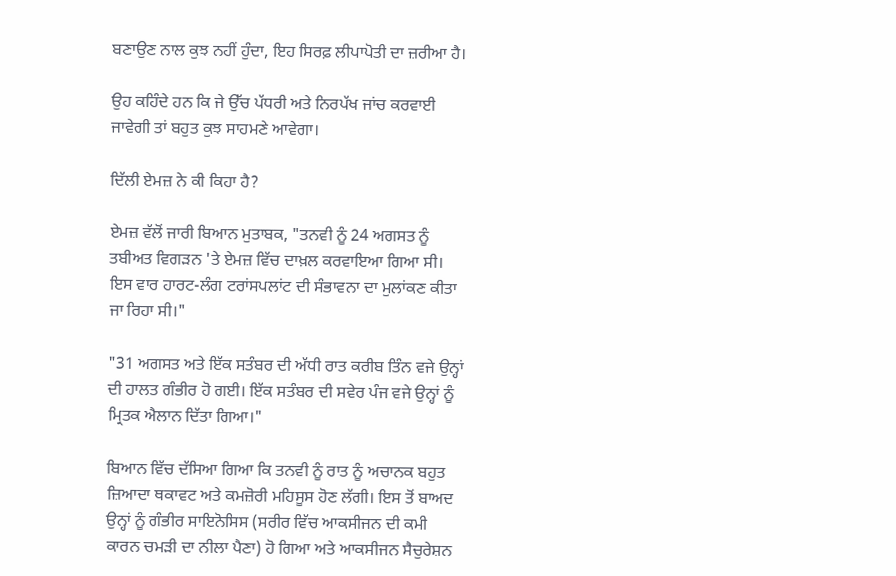ਬਣਾਉਣ ਨਾਲ ਕੁਝ ਨਹੀਂ ਹੁੰਦਾ, ਇਹ ਸਿਰਫ਼ ਲੀਪਾਪੋਤੀ ਦਾ ਜ਼ਰੀਆ ਹੈ।

ਉਹ ਕਹਿੰਦੇ ਹਨ ਕਿ ਜੇ ਉੱਚ ਪੱਧਰੀ ਅਤੇ ਨਿਰਪੱਖ ਜਾਂਚ ਕਰਵਾਈ ਜਾਵੇਗੀ ਤਾਂ ਬਹੁਤ ਕੁਝ ਸਾਹਮਣੇ ਆਵੇਗਾ।

ਦਿੱਲੀ ਏਮਜ਼ ਨੇ ਕੀ ਕਿਹਾ ਹੈ?

ਏਮਜ਼ ਵੱਲੋਂ ਜਾਰੀ ਬਿਆਨ ਮੁਤਾਬਕ, "ਤਨਵੀ ਨੂੰ 24 ਅਗਸਤ ਨੂੰ ਤਬੀਅਤ ਵਿਗੜਨ 'ਤੇ ਏਮਜ਼ ਵਿੱਚ ਦਾਖ਼ਲ ਕਰਵਾਇਆ ਗਿਆ ਸੀ। ਇਸ ਵਾਰ ਹਾਰਟ-ਲੰਗ ਟਰਾਂਸਪਲਾਂਟ ਦੀ ਸੰਭਾਵਨਾ ਦਾ ਮੁਲਾਂਕਣ ਕੀਤਾ ਜਾ ਰਿਹਾ ਸੀ।"

"31 ਅਗਸਤ ਅਤੇ ਇੱਕ ਸਤੰਬਰ ਦੀ ਅੱਧੀ ਰਾਤ ਕਰੀਬ ਤਿੰਨ ਵਜੇ ਉਨ੍ਹਾਂ ਦੀ ਹਾਲਤ ਗੰਭੀਰ ਹੋ ਗਈ। ਇੱਕ ਸਤੰਬਰ ਦੀ ਸਵੇਰ ਪੰਜ ਵਜੇ ਉਨ੍ਹਾਂ ਨੂੰ ਮ੍ਰਿਤਕ ਐਲਾਨ ਦਿੱਤਾ ਗਿਆ।"

ਬਿਆਨ ਵਿੱਚ ਦੱਸਿਆ ਗਿਆ ਕਿ ਤਨਵੀ ਨੂੰ ਰਾਤ ਨੂੰ ਅਚਾਨਕ ਬਹੁਤ ਜ਼ਿਆਦਾ ਥਕਾਵਟ ਅਤੇ ਕਮਜ਼ੋਰੀ ਮਹਿਸੂਸ ਹੋਣ ਲੱਗੀ। ਇਸ ਤੋਂ ਬਾਅਦ ਉਨ੍ਹਾਂ ਨੂੰ ਗੰਭੀਰ ਸਾਇਨੋਸਿਸ (ਸਰੀਰ ਵਿੱਚ ਆਕਸੀਜਨ ਦੀ ਕਮੀ ਕਾਰਨ ਚਮੜੀ ਦਾ ਨੀਲਾ ਪੈਣਾ) ਹੋ ਗਿਆ ਅਤੇ ਆਕਸੀਜਨ ਸੈਚੁਰੇਸ਼ਨ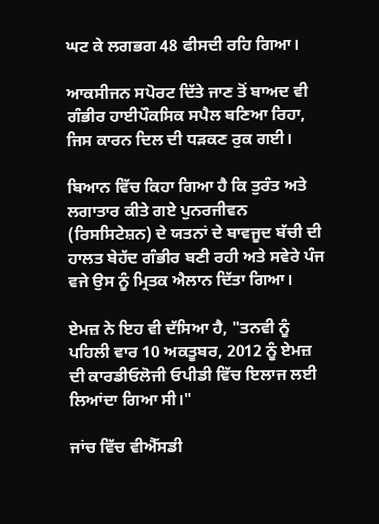ਘਟ ਕੇ ਲਗਭਗ 48 ਫੀਸਦੀ ਰਹਿ ਗਿਆ।

ਆਕਸੀਜਨ ਸਪੋਰਟ ਦਿੱਤੇ ਜਾਣ ਤੋਂ ਬਾਅਦ ਵੀ ਗੰਭੀਰ ਹਾਈਪੌਕਸਿਕ ਸਪੈਲ ਬਣਿਆ ਰਿਹਾ, ਜਿਸ ਕਾਰਨ ਦਿਲ ਦੀ ਧੜਕਣ ਰੁਕ ਗਈ।

ਬਿਆਨ ਵਿੱਚ ਕਿਹਾ ਗਿਆ ਹੈ ਕਿ ਤੁਰੰਤ ਅਤੇ ਲਗਾਤਾਰ ਕੀਤੇ ਗਏ ਪੁਨਰਜੀਵਨ (ਰਿਸਸਿਟੇਸ਼ਨ) ਦੇ ਯਤਨਾਂ ਦੇ ਬਾਵਜੂਦ ਬੱਚੀ ਦੀ ਹਾਲਤ ਬੇਹੱਦ ਗੰਭੀਰ ਬਣੀ ਰਹੀ ਅਤੇ ਸਵੇਰੇ ਪੰਜ ਵਜੇ ਉਸ ਨੂੰ ਮ੍ਰਿਤਕ ਐਲਾਨ ਦਿੱਤਾ ਗਿਆ।

ਏਮਜ਼ ਨੇ ਇਹ ਵੀ ਦੱਸਿਆ ਹੈ, "ਤਨਵੀ ਨੂੰ ਪਹਿਲੀ ਵਾਰ 10 ਅਕਤੂਬਰ, 2012 ਨੂੰ ਏਮਜ਼ ਦੀ ਕਾਰਡੀਓਲੋਜੀ ਓਪੀਡੀ ਵਿੱਚ ਇਲਾਜ ਲਈ ਲਿਆਂਦਾ ਗਿਆ ਸੀ।"

ਜਾਂਚ ਵਿੱਚ ਵੀਐੱਸਡੀ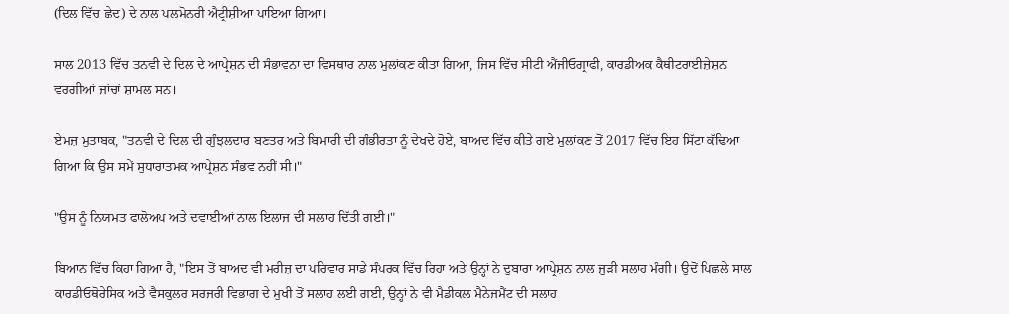(ਦਿਲ ਵਿੱਚ ਛੇਦ) ਦੇ ਨਾਲ ਪਲਮੋਨਰੀ ਐਟ੍ਰੀਸ਼ੀਆ ਪਾਇਆ ਗਿਆ।

ਸਾਲ 2013 ਵਿੱਚ ਤਨਵੀ ਦੇ ਦਿਲ ਦੇ ਆਪ੍ਰੇਸ਼ਨ ਦੀ ਸੰਭਾਵਨਾ ਦਾ ਵਿਸਥਾਰ ਨਾਲ ਮੁਲਾਂਕਣ ਕੀਤਾ ਗਿਆ, ਜਿਸ ਵਿੱਚ ਸੀਟੀ ਐਂਜੀਓਗ੍ਰਾਫੀ, ਕਾਰਡੀਅਕ ਕੈਥੀਟਰਾਈਜ਼ੇਸ਼ਨ ਵਰਗੀਆਂ ਜਾਂਚਾਂ ਸ਼ਾਮਲ ਸਨ।

ਏਮਜ਼ ਮੁਤਾਬਕ, "ਤਨਵੀ ਦੇ ਦਿਲ ਦੀ ਗੁੰਝਲਦਾਰ ਬਣਤਰ ਅਤੇ ਬਿਮਾਰੀ ਦੀ ਗੰਭੀਰਤਾ ਨੂੰ ਦੇਖਦੇ ਹੋਏ, ਬਾਅਦ ਵਿੱਚ ਕੀਤੇ ਗਏ ਮੁਲਾਂਕਣ ਤੋਂ 2017 ਵਿੱਚ ਇਹ ਸਿੱਟਾ ਕੱਢਿਆ ਗਿਆ ਕਿ ਉਸ ਸਮੇਂ ਸੁਧਾਰਾਤਮਕ ਆਪ੍ਰੇਸ਼ਨ ਸੰਭਵ ਨਹੀਂ ਸੀ।"

"ਉਸ ਨੂੰ ਨਿਯਮਤ ਫਾਲੋਅਪ ਅਤੇ ਦਵਾਈਆਂ ਨਾਲ ਇਲਾਜ ਦੀ ਸਲਾਹ ਦਿੱਤੀ ਗਈ।"

ਬਿਆਨ ਵਿੱਚ ਕਿਹਾ ਗਿਆ ਹੈ, "ਇਸ ਤੋਂ ਬਾਅਦ ਵੀ ਮਰੀਜ਼ ਦਾ ਪਰਿਵਾਰ ਸਾਡੇ ਸੰਪਰਕ ਵਿੱਚ ਰਿਹਾ ਅਤੇ ਉਨ੍ਹਾਂ ਨੇ ਦੁਬਾਰਾ ਆਪ੍ਰੇਸ਼ਨ ਨਾਲ ਜੁੜੀ ਸਲਾਹ ਮੰਗੀ। ਉਦੋਂ ਪਿਛਲੇ ਸਾਲ ਕਾਰਡੀਓਥੋਰੇਸਿਕ ਅਤੇ ਵੈਸਕੁਲਰ ਸਰਜਰੀ ਵਿਭਾਗ ਦੇ ਮੁਖੀ ਤੋਂ ਸਲਾਹ ਲਈ ਗਈ, ਉਨ੍ਹਾਂ ਨੇ ਵੀ ਮੈਡੀਕਲ ਮੈਨੇਜਮੈਂਟ ਦੀ ਸਲਾਹ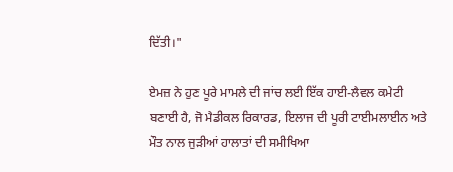ਦਿੱਤੀ।"

ਏਮਜ਼ ਨੇ ਹੁਣ ਪੂਰੇ ਮਾਮਲੇ ਦੀ ਜਾਂਚ ਲਈ ਇੱਕ ਹਾਈ-ਲੈਵਲ ਕਮੇਟੀ ਬਣਾਈ ਹੈ, ਜੋ ਮੈਡੀਕਲ ਰਿਕਾਰਡ, ਇਲਾਜ ਦੀ ਪੂਰੀ ਟਾਈਮਲਾਈਨ ਅਤੇ ਮੌਤ ਨਾਲ ਜੁੜੀਆਂ ਹਾਲਾਤਾਂ ਦੀ ਸਮੀਖਿਆ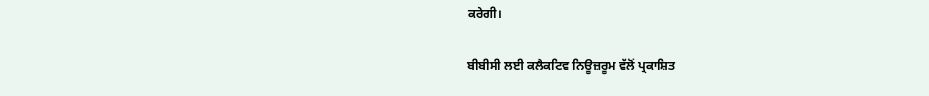ਕਰੇਗੀ।

ਬੀਬੀਸੀ ਲਈ ਕਲੈਕਟਿਵ ਨਿਊਜ਼ਰੂਮ ਵੱਲੋਂ ਪ੍ਰਕਾਸ਼ਿਤ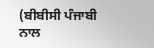(ਬੀਬੀਸੀ ਪੰਜਾਬੀ ਨਾਲ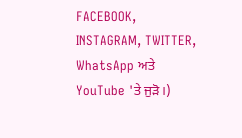FACEBOOK, INSTAGRAM, TWITTER, WhatsApp ਅਤੇ YouTube 'ਤੇ ਜੁੜੋ।)